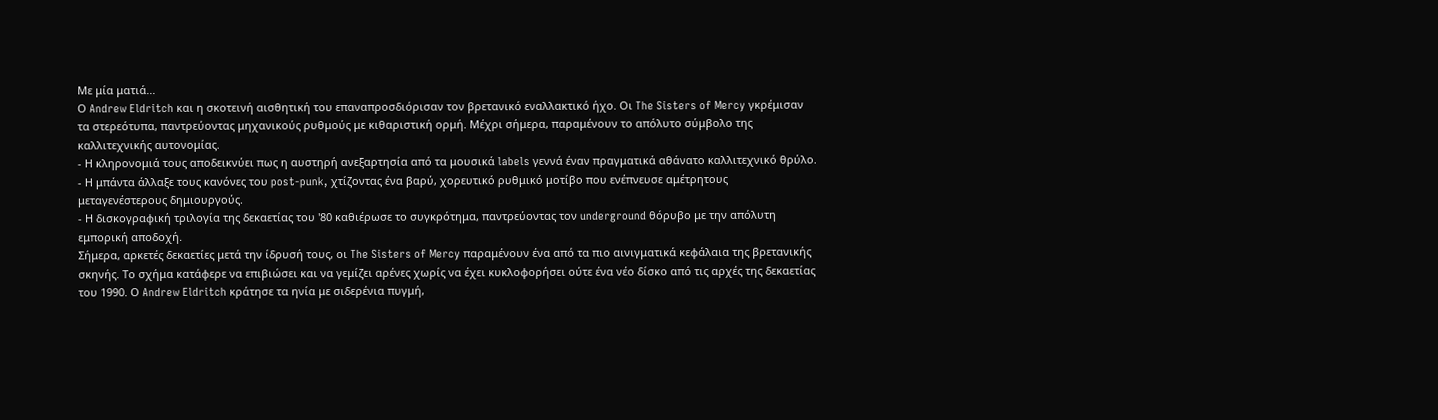Με μία ματιά...
Ο Andrew Eldritch και η σκοτεινή αισθητική του επαναπροσδιόρισαν τον βρετανικό εναλλακτικό ήχο. Οι The Sisters of Mercy γκρέμισαν τα στερεότυπα, παντρεύοντας μηχανικούς ρυθμούς με κιθαριστική ορμή. Μέχρι σήμερα, παραμένουν το απόλυτο σύμβολο της καλλιτεχνικής αυτονομίας.
- Η κληρονομιά τους αποδεικνύει πως η αυστηρή ανεξαρτησία από τα μουσικά labels γεννά έναν πραγματικά αθάνατο καλλιτεχνικό θρύλο.
- Η μπάντα άλλαξε τους κανόνες του post-punk, χτίζοντας ένα βαρύ, χορευτικό ρυθμικό μοτίβο που ενέπνευσε αμέτρητους μεταγενέστερους δημιουργούς.
- Η δισκογραφική τριλογία της δεκαετίας του '80 καθιέρωσε το συγκρότημα, παντρεύοντας τον underground θόρυβο με την απόλυτη εμπορική αποδοχή.
Σήμερα, αρκετές δεκαετίες μετά την ίδρυσή τους, οι The Sisters of Mercy παραμένουν ένα από τα πιο αινιγματικά κεφάλαια της βρετανικής σκηνής. Το σχήμα κατάφερε να επιβιώσει και να γεμίζει αρένες χωρίς να έχει κυκλοφορήσει ούτε ένα νέο δίσκο από τις αρχές της δεκαετίας του 1990. Ο Andrew Eldritch κράτησε τα ηνία με σιδερένια πυγμή,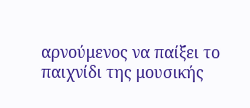αρνούμενος να παίξει το παιχνίδι της μουσικής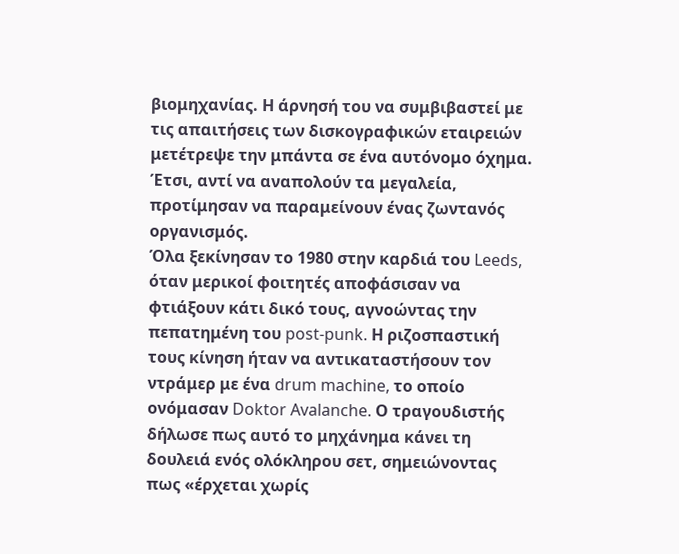βιομηχανίας. Η άρνησή του να συμβιβαστεί με τις απαιτήσεις των δισκογραφικών εταιρειών μετέτρεψε την μπάντα σε ένα αυτόνομο όχημα. Έτσι, αντί να αναπολούν τα μεγαλεία, προτίμησαν να παραμείνουν ένας ζωντανός οργανισμός.
Όλα ξεκίνησαν το 1980 στην καρδιά του Leeds, όταν μερικοί φοιτητές αποφάσισαν να φτιάξουν κάτι δικό τους, αγνοώντας την πεπατημένη του post-punk. Η ριζοσπαστική τους κίνηση ήταν να αντικαταστήσουν τον ντράμερ με ένα drum machine, το οποίο ονόμασαν Doktor Avalanche. Ο τραγουδιστής δήλωσε πως αυτό το μηχάνημα κάνει τη δουλειά ενός ολόκληρου σετ, σημειώνοντας πως «έρχεται χωρίς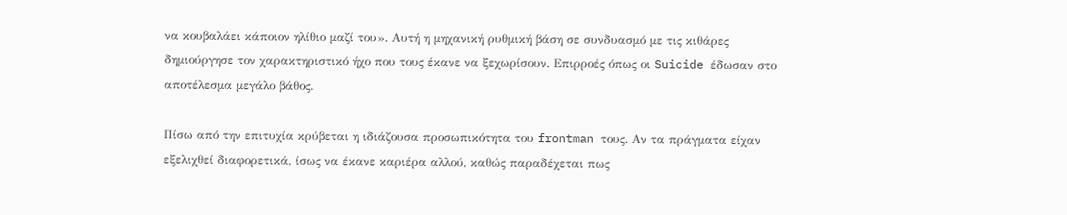να κουβαλάει κάποιον ηλίθιο μαζί του». Αυτή η μηχανική ρυθμική βάση σε συνδυασμό με τις κιθάρες δημιούργησε τον χαρακτηριστικό ήχο που τους έκανε να ξεχωρίσουν. Επιρροές όπως οι Suicide έδωσαν στο αποτέλεσμα μεγάλο βάθος.

Πίσω από την επιτυχία κρύβεται η ιδιάζουσα προσωπικότητα του frontman τους. Αν τα πράγματα είχαν εξελιχθεί διαφορετικά, ίσως να έκανε καριέρα αλλού, καθώς παραδέχεται πως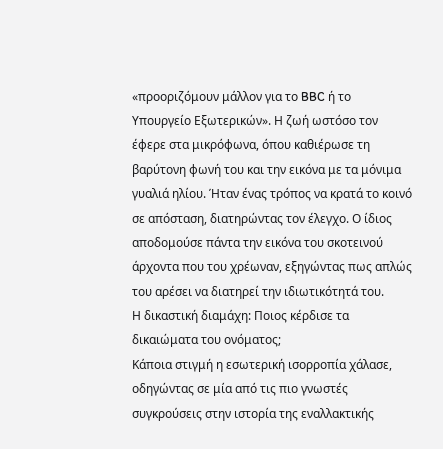«προοριζόμουν μάλλον για το BBC ή το Υπουργείο Εξωτερικών». Η ζωή ωστόσο τον έφερε στα μικρόφωνα, όπου καθιέρωσε τη βαρύτονη φωνή του και την εικόνα με τα μόνιμα γυαλιά ηλίου. Ήταν ένας τρόπος να κρατά το κοινό σε απόσταση, διατηρώντας τον έλεγχο. Ο ίδιος αποδομούσε πάντα την εικόνα του σκοτεινού άρχοντα που του χρέωναν, εξηγώντας πως απλώς του αρέσει να διατηρεί την ιδιωτικότητά του.
Η δικαστική διαμάχη: Ποιος κέρδισε τα δικαιώματα του ονόματος;
Κάποια στιγμή η εσωτερική ισορροπία χάλασε, οδηγώντας σε μία από τις πιο γνωστές συγκρούσεις στην ιστορία της εναλλακτικής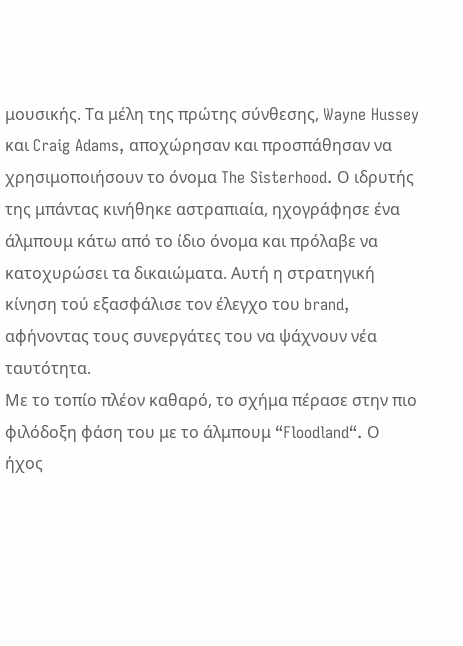μουσικής. Τα μέλη της πρώτης σύνθεσης, Wayne Hussey και Craig Adams, αποχώρησαν και προσπάθησαν να χρησιμοποιήσουν το όνομα The Sisterhood. Ο ιδρυτής της μπάντας κινήθηκε αστραπιαία, ηχογράφησε ένα άλμπουμ κάτω από το ίδιο όνομα και πρόλαβε να κατοχυρώσει τα δικαιώματα. Αυτή η στρατηγική κίνηση τού εξασφάλισε τον έλεγχο του brand, αφήνοντας τους συνεργάτες του να ψάχνουν νέα ταυτότητα.
Με το τοπίο πλέον καθαρό, το σχήμα πέρασε στην πιο φιλόδοξη φάση του με το άλμπουμ “Floodland“. Ο ήχος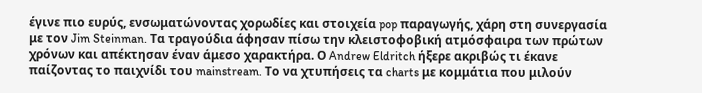έγινε πιο ευρύς, ενσωματώνοντας χορωδίες και στοιχεία pop παραγωγής, χάρη στη συνεργασία με τον Jim Steinman. Τα τραγούδια άφησαν πίσω την κλειστοφοβική ατμόσφαιρα των πρώτων χρόνων και απέκτησαν έναν άμεσο χαρακτήρα. Ο Andrew Eldritch ήξερε ακριβώς τι έκανε παίζοντας το παιχνίδι του mainstream. Το να χτυπήσεις τα charts με κομμάτια που μιλούν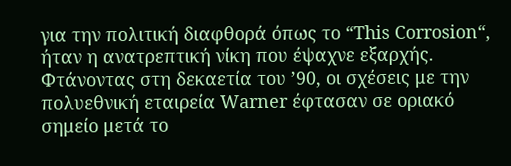για την πολιτική διαφθορά όπως το “This Corrosion“, ήταν η ανατρεπτική νίκη που έψαχνε εξαρχής.
Φτάνοντας στη δεκαετία του ’90, οι σχέσεις με την πολυεθνική εταιρεία Warner έφτασαν σε οριακό σημείο μετά το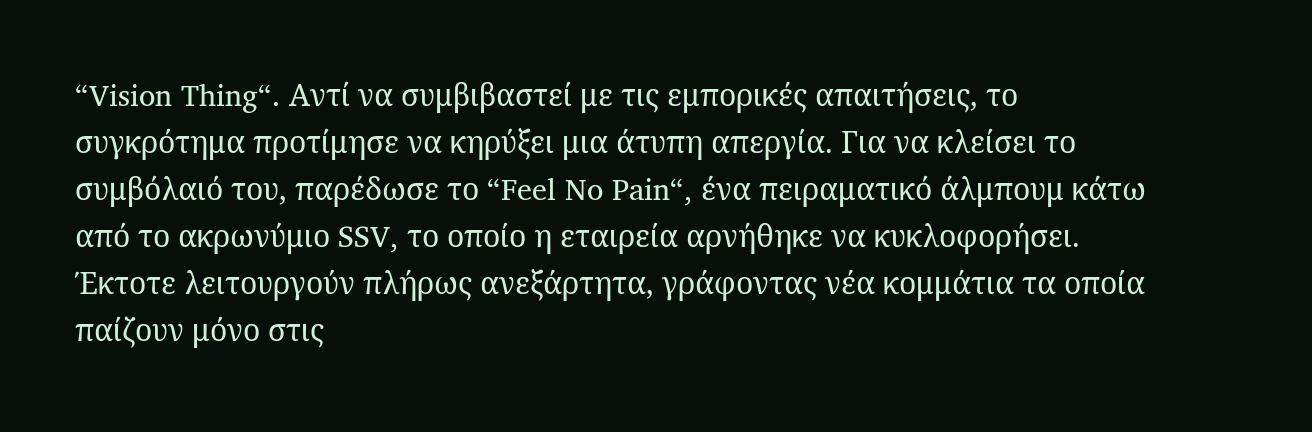“Vision Thing“. Αντί να συμβιβαστεί με τις εμπορικές απαιτήσεις, το συγκρότημα προτίμησε να κηρύξει μια άτυπη απεργία. Για να κλείσει το συμβόλαιό του, παρέδωσε το “Feel No Pain“, ένα πειραματικό άλμπουμ κάτω από το ακρωνύμιο SSV, το οποίο η εταιρεία αρνήθηκε να κυκλοφορήσει. Έκτοτε λειτουργούν πλήρως ανεξάρτητα, γράφοντας νέα κομμάτια τα οποία παίζουν μόνο στις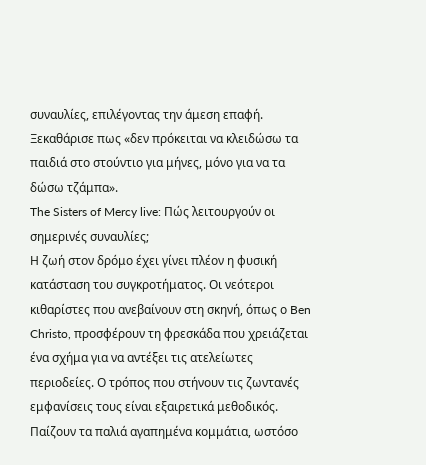συναυλίες, επιλέγοντας την άμεση επαφή. Ξεκαθάρισε πως «δεν πρόκειται να κλειδώσω τα παιδιά στο στούντιο για μήνες, μόνο για να τα δώσω τζάμπα».
The Sisters of Mercy live: Πώς λειτουργούν οι σημερινές συναυλίες;
Η ζωή στον δρόμο έχει γίνει πλέον η φυσική κατάσταση του συγκροτήματος. Οι νεότεροι κιθαρίστες που ανεβαίνουν στη σκηνή, όπως ο Ben Christo, προσφέρουν τη φρεσκάδα που χρειάζεται ένα σχήμα για να αντέξει τις ατελείωτες περιοδείες. Ο τρόπος που στήνουν τις ζωντανές εμφανίσεις τους είναι εξαιρετικά μεθοδικός. Παίζουν τα παλιά αγαπημένα κομμάτια, ωστόσο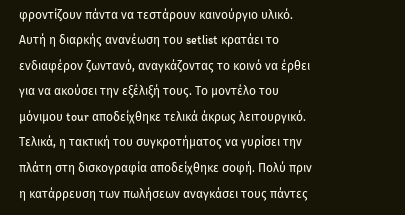φροντίζουν πάντα να τεστάρουν καινούργιο υλικό. Αυτή η διαρκής ανανέωση του setlist κρατάει το ενδιαφέρον ζωντανό, αναγκάζοντας το κοινό να έρθει για να ακούσει την εξέλιξή τους. Το μοντέλο του μόνιμου tour αποδείχθηκε τελικά άκρως λειτουργικό.
Τελικά, η τακτική του συγκροτήματος να γυρίσει την πλάτη στη δισκογραφία αποδείχθηκε σοφή. Πολύ πριν η κατάρρευση των πωλήσεων αναγκάσει τους πάντες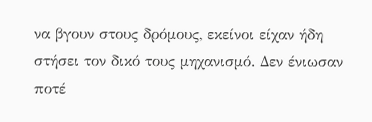να βγουν στους δρόμους, εκείνοι είχαν ήδη στήσει τον δικό τους μηχανισμό. Δεν ένιωσαν ποτέ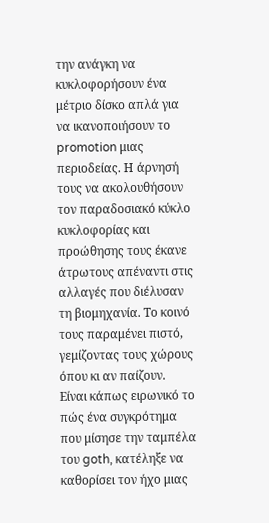την ανάγκη να κυκλοφορήσουν ένα μέτριο δίσκο απλά για να ικανοποιήσουν το promotion μιας περιοδείας. Η άρνησή τους να ακολουθήσουν τον παραδοσιακό κύκλο κυκλοφορίας και προώθησης τους έκανε άτρωτους απέναντι στις αλλαγές που διέλυσαν τη βιομηχανία. Το κοινό τους παραμένει πιστό, γεμίζοντας τους χώρους όπου κι αν παίζουν.
Είναι κάπως ειρωνικό το πώς ένα συγκρότημα που μίσησε την ταμπέλα του goth, κατέληξε να καθορίσει τον ήχο μιας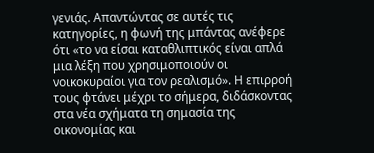γενιάς. Απαντώντας σε αυτές τις κατηγορίες, η φωνή της μπάντας ανέφερε ότι «το να είσαι καταθλιπτικός είναι απλά μια λέξη που χρησιμοποιούν οι νοικοκυραίοι για τον ρεαλισμό». Η επιρροή τους φτάνει μέχρι το σήμερα, διδάσκοντας στα νέα σχήματα τη σημασία της οικονομίας και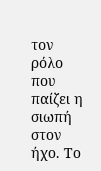τον ρόλο που παίζει η σιωπή στον ήχο. Το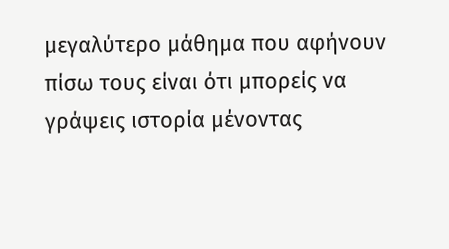μεγαλύτερο μάθημα που αφήνουν πίσω τους είναι ότι μπορείς να γράψεις ιστορία μένοντας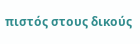πιστός στους δικούς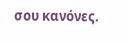σου κανόνες.